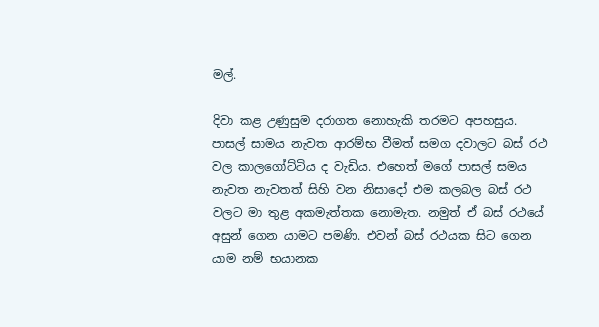මල්.

දිවා කළ උණුසුම දරාගත නොහැකි තරමට අපහසුය. පාසල් සාමය නැවත ආරම්භ වීමත් සමග දවාලට බස් රථ වල කාලගෝට්ටිය ද වැඩිය. එහෙත් මගේ පාසල් සමය නැවත නැවතත් සිහි වන නිසාදෝ එම කලබල බස් රථ වලට මා තුළ අකමැත්තක නොමැත. නමුත් ඒ බස් රථයේ අසුන් ගෙන යාමට පමණි. එවන් බස් රථයක සිට ගෙන යාම නම් භයානක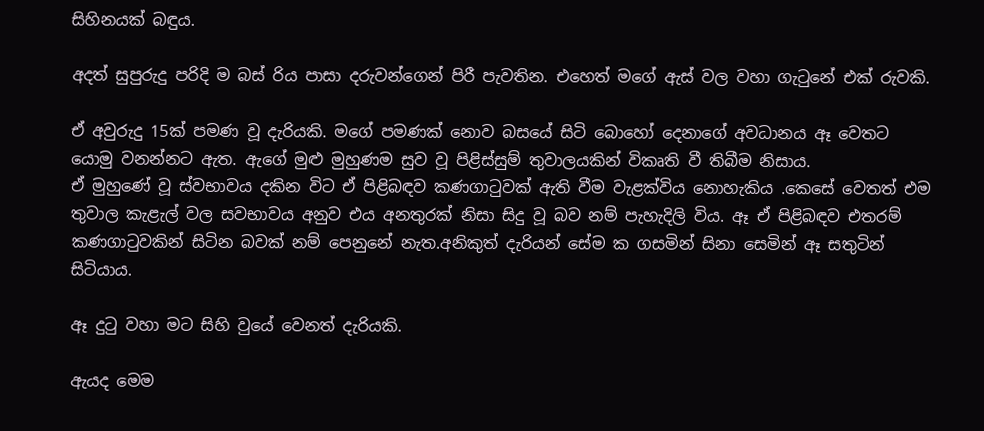සිහිනයක් බඳුය.

අදත් සුපුරුදු පරිදි ම බස් රිය පාසා දරුවන්ගෙන් පිරී පැවතින. එහෙත් මගේ ඇස් වල වහා ගැටුනේ එක් රුවකි.

ඒ අවුරුදු 15ක් පමණ වූ දැරියකි. මගේ පමණක් නොව බසයේ සිටි බොහෝ දෙනාගේ අවධානය ඈ වෙතට යොමු වනන්නට ඇත. ඇගේ මුළු මුහුණම සුව වූ පිළිස්සුම් තුවාලයකින් විකෘති වී තිබීම නිසාය.
ඒ මුහුණේ වූ ස්වභාවය දකින විට ඒ පිළිබඳව කණගාටුවක් ඇති වීම වැළක්විය නොහැකිය .කෙසේ වෙතත් එම තුවාල කැළැල් වල සවභාවය අනුව එය අනතුරක් නිසා සිදු වූ බව නම් පැහැදිලි විය. ඈ ඒ පිළිබඳව එතරම් කණගාටුවකින් සිටින බවක් නම් පෙනුනේ නැත.අනිකුත් දැරියන් සේම ක ගසමින් සිනා සෙමින් ඈ සතුටින් සිටියාය.

ඈ දුටු වහා මට සිහි වුයේ වෙනත් දැරියකි.

ඇයද මෙම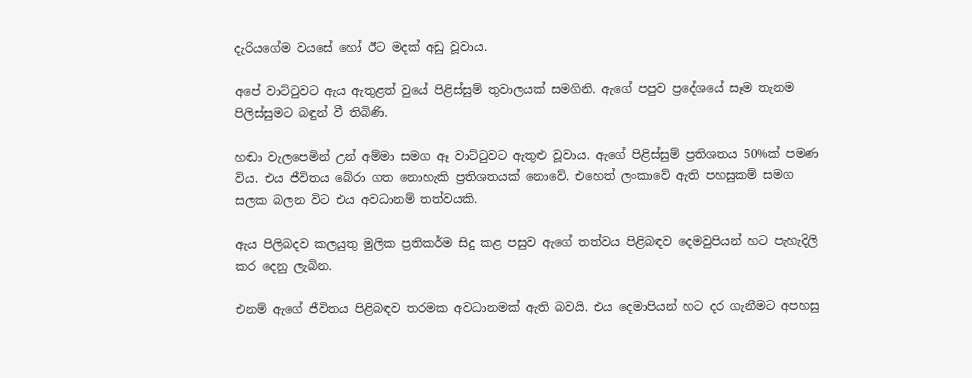දැරියගේම වයසේ හෝ ඊට මදක් අඩු වූවාය.

අපේ වාට්ටුවට ඇය ඇතුළත් වුයේ පිළිස්සුම් තුවාලයක් සමගිනි. ඇගේ පපුව ප්‍රදේශයේ සෑම තැනම පිලිස්සුමට බඳුන් වී තිබිණි.

හඬා වැලපෙමින් උන් අම්මා සමග ඈ වාට්ටුවට ඇතුළු වූවාය. ඇගේ පිළිස්සුම් ප්‍රතිශතය 50%ක් පමණ විය. එය ජීවිතය බේරා ගත නොහැකි ප්‍රතිශතයක් නොවේ. එහෙත් ලංකාවේ ඇති පහසුකම් සමග සලක බලන විට එය අවධානම් තත්වයකි.

ඇය පිලිබදව කලයුතු මුලික ප්‍රතිකර්ම සිදු කළ පසුව ඇගේ තත්වය පිළිබඳව දෙමවුපියන් හට පැහැදිලි කර දෙනු ලැබින.

එනම් ඇගේ ජීවිතය පිළිබඳව තරමක අවධානමක් ඇති බවයි. එය දෙමාපියන් හට දර ගැනීමට අපහසු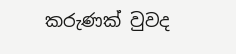කරුණක් වුවද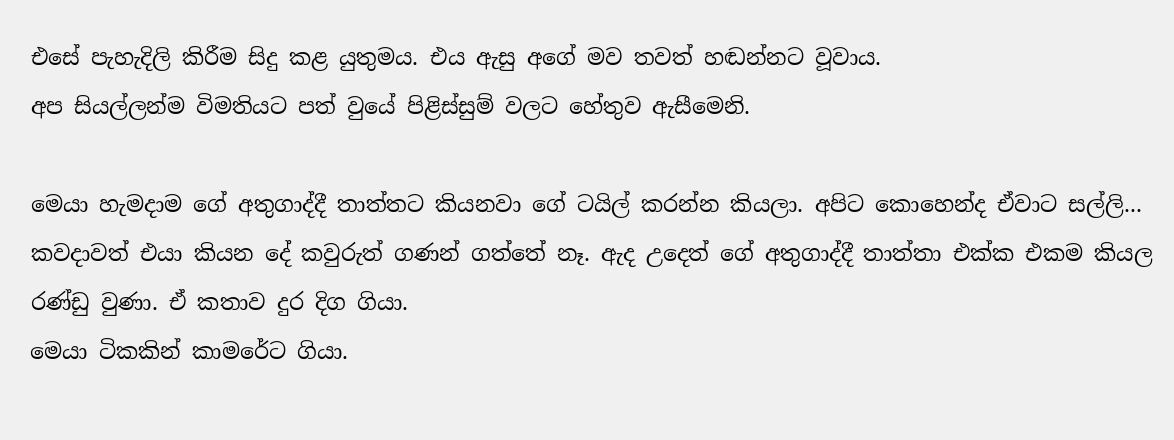එසේ පැහැදිලි කිරීම සිදු කළ යුතුමය. එය ඇසු අගේ මව තවත් හඬන්නට වූවාය.
අප සියල්ලන්ම විමතියට පත් වුයේ පිළිස්සුම් වලට හේතුව ඇසීමෙනි.

මෙයා හැමදාම ගේ අතුගාද්දී තාත්තට කියනවා ගේ ටයිල් කරන්න කියලා. අපිට කොහෙන්ද ඒවාට සල්ලි... කවදාවත් එයා කියන දේ කවුරුත් ගණන් ගත්තේ නෑ. ඇද උදෙත් ගේ අතුගාද්දී තාත්තා එක්ක එකම කියල රණ්ඩු වුණා. ඒ කතාව දුර දිග ගියා.
මෙයා ටිකකින් කාමරේට ගියා.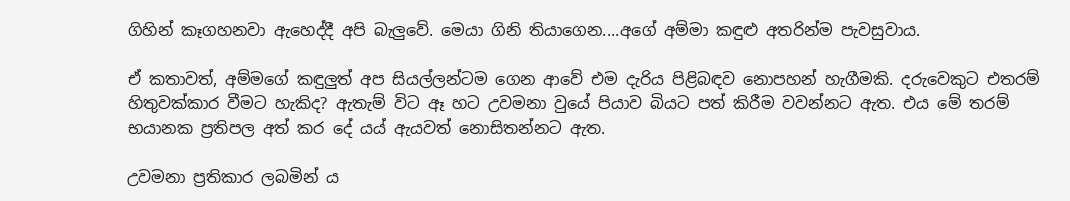ගිහින් කෑගහනවා ඇහෙද්දී අපි බැලුවේ. මෙයා ගිනි තියාගෙන....අගේ අම්මා කඳුළු අතරින්ම පැවසුවාය.

ඒ කතාවත්, අම්මගේ කඳුලුත් අප සියල්ලන්ටම ගෙන ආවේ එම දැරිය පිළිබඳව නොපහන් හැගීමකි. දරුවෙකුට එතරම් හිතුවක්කාර වීමට හැකිද? ඇතැම් විට ඈ හට උවමනා වුයේ පියාව බියට පත් කිරීම වවන්නට ඇත. එය මේ තරම් භයානක ප්‍රතිපල අත් කර දේ යය් ඇයවත් නොසිතන්නට ඇත.

උවමනා ප්‍රතිකාර ලබමින් ය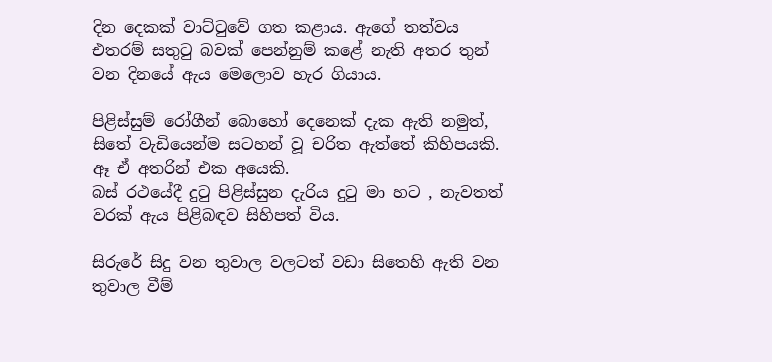දින දෙකක් වාට්ටුවේ ගත කළාය. ඇගේ තත්වය එතරම් සතුටු බවක් පෙන්නුම් කළේ නැති අතර තුන් වන දිනයේ ඇය මෙලොව හැර ගියාය.

පිළිස්සුම් රෝගීන් බොහෝ දෙනෙක් දැක ඇති නමුත්, සිතේ වැඩියෙන්ම සටහන් වූ චරිත ඇත්තේ කිහිපයකි. ඈ ඒ අතරින් එක අයෙකි.
බස් රථයේදී දුටු පිළිස්සුන දැරිය දුටු මා හට , නැවතත් වරක් ඇය පිළිබඳව සිහිපත් විය.

සිරුරේ සිදු වන තුවාල වලටත් වඩා සිතෙහි ඇති වන තුවාල වීම්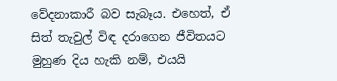වේදනාකාරී බව සැබෑය. එහෙත්, ඒ සිත් තැවුල් විඳ දරාගෙන ජීවිතයට මුහුණ දිය හැකි නම්, එයයි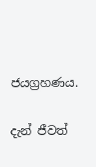ජයග්‍රහණය.

දැන් ජීවත්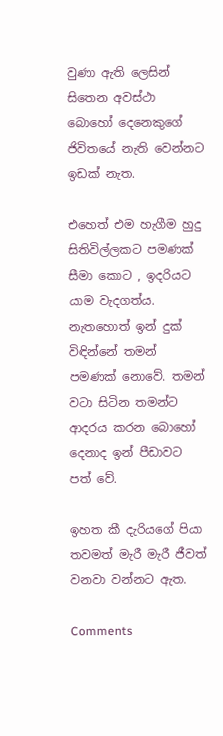වුණා ඇති ලෙසින් සිතෙන අවස්ථා බොහෝ දෙනෙකුගේ ජිවිතයේ නැති වෙන්නට ඉඩක් නැත.

එහෙත් එම හැගීම හුදු සිතිවිල්ලකට පමණක් සීමා කොට , ඉදරියට යාම වැදගත්ය. නැතහොත් ඉන් දුක් විඳින්නේ තමන් පමණක් නොවේ. තමන් වටා සිටින තමන්ට ආදරය කරන බොහෝ දෙනාද ඉන් පීඩාවට පත් වේ.

ඉහත කී දැරියගේ පියා තවමත් මැරී මැරී ජීවත් වනවා වන්නට ඇත.

Comments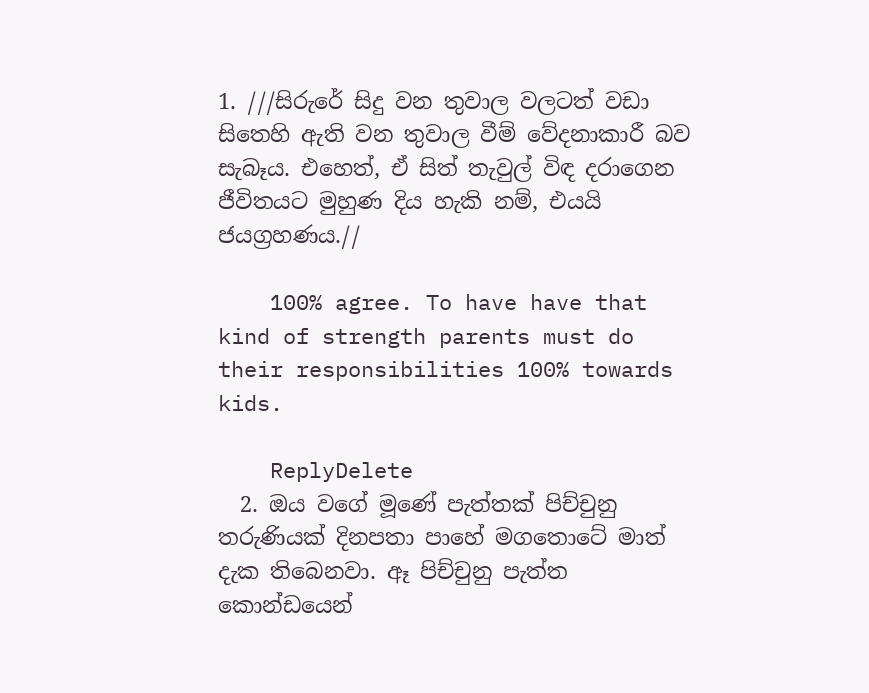1. ///සිරුරේ සිදු වන තුවාල වලටත් වඩා සිතෙහි ඇති වන තුවාල වීම් වේදනාකාරී බව සැබෑය. එහෙත්, ඒ සිත් තැවුල් විඳ දරාගෙන ජීවිතයට මුහුණ දිය හැකි නම්, එයයි ජයග්‍රහණය.//

    100% agree. To have have that kind of strength parents must do their responsibilities 100% towards kids.

    ReplyDelete
  2. ඔය වගේ මූණේ පැත්තක් පිච්චුනු තරුණියක් දිනපතා පාහේ මගතොටේ මාත් දැක තිබෙනවා. ඈ පිච්චුනු පැත්ත කොන්ඩයෙන්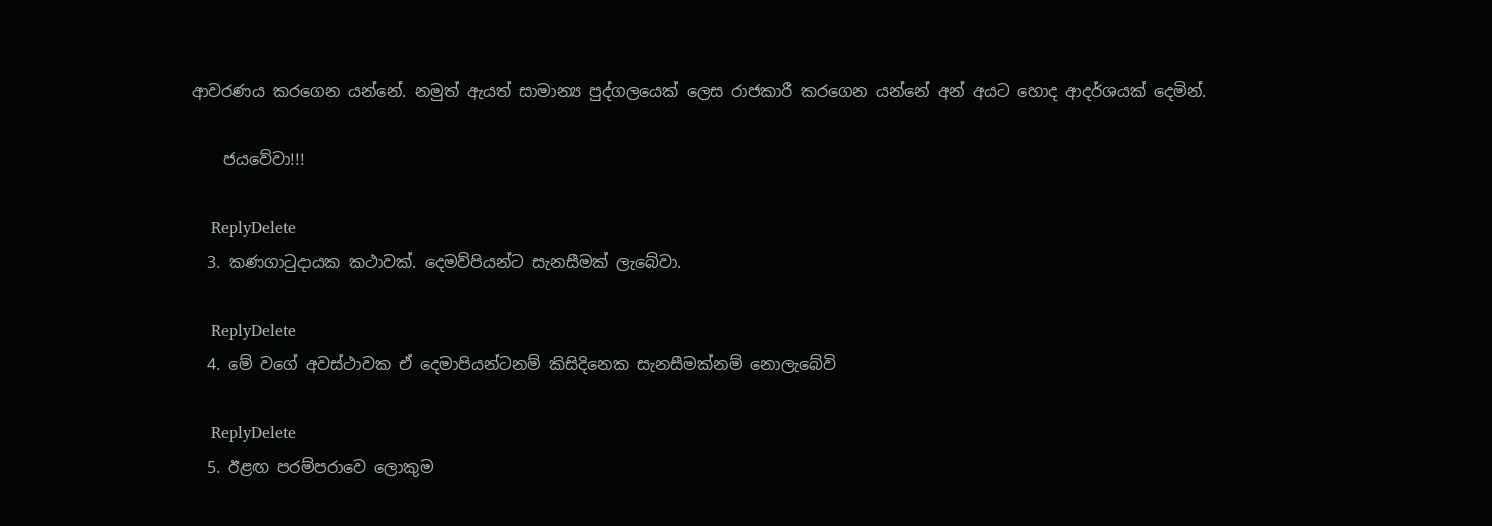ආවරණය කරගෙන යන්නේ. නමුත් ඇයත් සාමාන්‍ය පුද්ගලයෙක් ලෙස රාජකාරී කරගෙන යන්නේ අන් අයට හොද ආදර්ශයක් දෙමින්.

    ජයවේවා!!!

    ReplyDelete
  3. කණගාටුදායක කථාවක්. දෙමව්පියන්ට සැනසීමක් ලැබේවා.

    ReplyDelete
  4. මේ වගේ අවස්ථාවක ඒ දෙමාපියන්ටනම් කිසිදිනෙක සැනසීමක්නම් නොලැබේවි

    ReplyDelete
  5. ඊළඟ පරම්පරාවෙ ලොකුම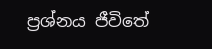ප්‍රශ්නය ජීවිතේ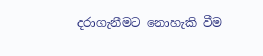දරාගැනීමට නොහැකි වීම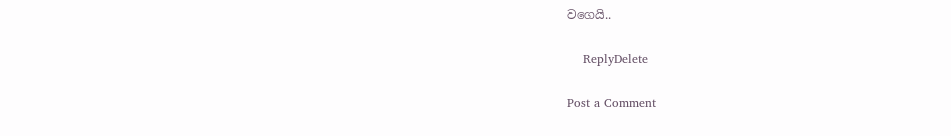වගෙයි..

    ReplyDelete

Post a Comment